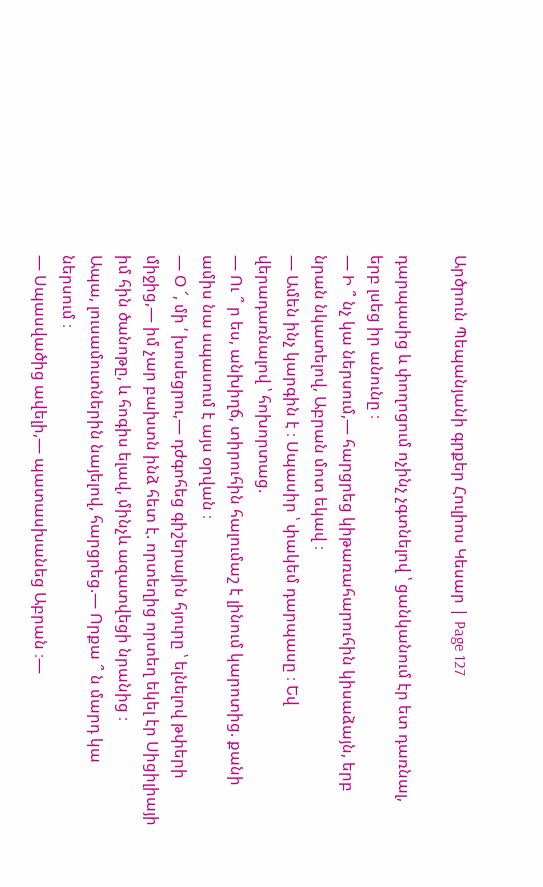Արծրուն Պեպանյանի գրքեր Հուլիոս Կեսար | Page 127

դարպասից և փողոցում ոչինչ չգտնելով ՝ ցանկանում էր ետ դառնալ, երբ լսեց իր անունը ։
— Ի ՞ նչ կա ներսում,— հարցրեց կիթառահարուհին կիսաձայն, երբ նրան նկատելով, Աբրան մոտ եկավ ։
— Ամեն ինչ կարգին է ։ Սպասիր ՝ փակեմ դարպասը ։ Եվ վերադառնալով ՝ հոխորտաց.
— Ու ՞ ր ես, անխիղճ, տիրուհին հալումաշ է լինում կարոտից. քանի ամիս նա սպասում է այս օրվան ։
— Օ ՜, մի ՛ խոսեցրու,— դժգոհեց գիշերային հյուրը ՝ ելնելով թփերի միջից,— իմ չար բախտն ինձ հետ է. որտեղից որտեղ եկել էր Սիցիլիայի իմ հին ծանոթը, և հոգիս ելավ, մինչև ազատվեցի նրանից ։
Ապա, լուսամուտներին նայելով, հարցրեց.— Որքա ՞ ն մարդ կա ներսում ։
— Սպասվածից ավելի,— պատասխանեց Աբրան ։—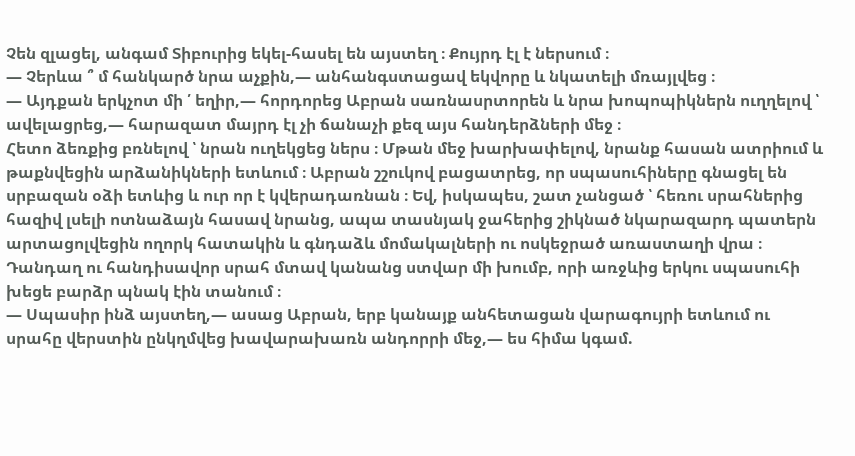Չեն զլացել, անգամ Տիբուրից եկել-հասել են այստեղ ։ Քույրդ էլ է ներսում ։
— Չերևա ՞ մ հանկարծ նրա աչքին,— անհանգստացավ եկվորը և նկատելի մռայլվեց ։
— Այդքան երկչոտ մի ՛ եղիր,― հորդորեց Աբրան սառնասրտորեն և նրա խոպոպիկներն ուղղելով ՝ ավելացրեց,— հարազատ մայրդ էլ չի ճանաչի քեզ այս հանդերձների մեջ ։
Հետո ձեռքից բռնելով ՝ նրան ուղեկցեց ներս ։ Մթան մեջ խարխափելով, նրանք հասան ատրիում և թաքնվեցին արձանիկների ետևում ։ Աբրան շշուկով բացատրեց, որ սպասուհիները գնացել են սրբազան օձի ետևից և ուր որ է կվերադառնան ։ Եվ, իսկապես, շատ չանցած ՝ հեռու սրահներից հազիվ լսելի ոտնաձայն հասավ նրանց, ապա տասնյակ ջահերից շիկնած նկարազարդ պատերն արտացոլվեցին ողորկ հատակին և գնդաձև մոմակալների ու ոսկեջրած առաստաղի վրա ։ Դանդաղ ու հանդիսավոր սրահ մտավ կանանց ստվար մի խումբ, որի առջևից երկու սպասուհի խեցե բարձր պնակ էին տանում ։
— Սպասիր ինձ այստեղ,— ասաց Աբրան, երբ կանայք անհետացան վարագույրի ետևում ու սրահը վերստին ընկղմվեց խավարախառն անդորրի մեջ,— ես հիմա կգամ.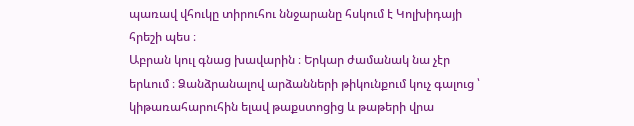պառավ վհուկը տիրուհու ննջարանը հսկում է Կոլխիդայի հրեշի պես ։
Աբրան կուլ գնաց խավարին ։ Երկար ժամանակ նա չէր երևում ։ Ձանձրանալով արձանների թիկունքում կուչ գալուց ՝ կիթառահարուհին ելավ թաքստոցից և թաթերի վրա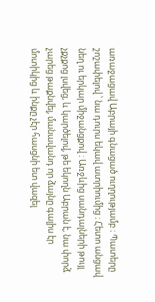առաջացավ Աբրայի գնացած ուղղությամբ ։ Պատերը շոշափելով ՝ նա դուրս եկավ ատրիումից ։ Հետո անցավ նեղ ու երկար միջանցքով ։ Առջևից սանդալների թույլ չքչքոց լսվեց, և կարծելով, թե եկողն Աբրան է, նա փորձ չարեց թաքնվել, մանավանդ որ ձայնը գալիս էր մոտիկից և ինքը չէր հասցնի ետ վազել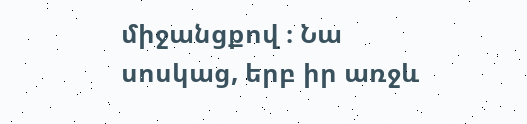միջանցքով ։ Նա սոսկաց, երբ իր առջև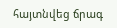հայտնվեց ճրագ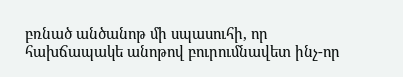բռնած անծանոթ մի սպասուհի, որ հախճապակե անոթով բուրումնավետ ինչ-որ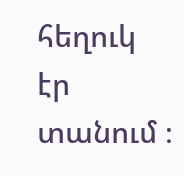հեղուկ էր տանում ։